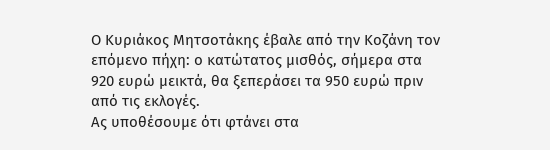Ο Κυριάκος Μητσοτάκης έβαλε από την Κοζάνη τον επόμενο πήχη: ο κατώτατος μισθός, σήμερα στα 920 ευρώ μεικτά, θα ξεπεράσει τα 950 ευρώ πριν από τις εκλογές.
Ας υποθέσουμε ότι φτάνει στα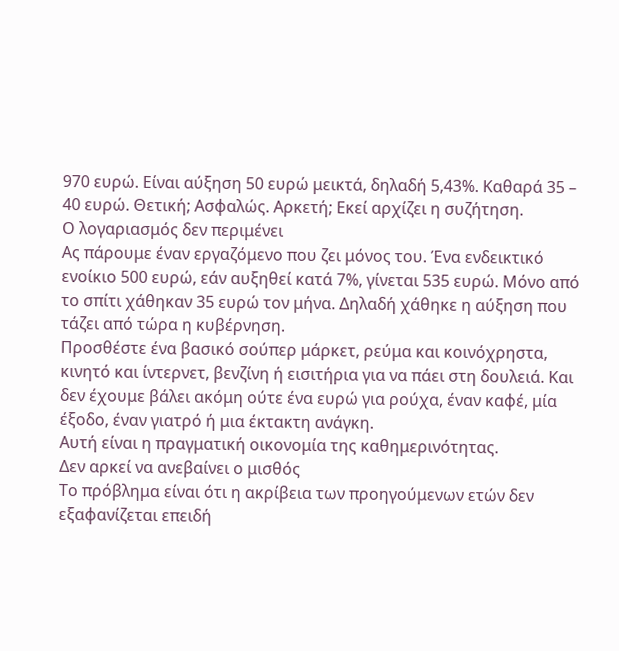970 ευρώ. Είναι αύξηση 50 ευρώ μεικτά, δηλαδή 5,43%. Καθαρά 35 – 40 ευρώ. Θετική; Ασφαλώς. Αρκετή; Εκεί αρχίζει η συζήτηση.
Ο λογαριασμός δεν περιμένει
Ας πάρουμε έναν εργαζόμενο που ζει μόνος του. Ένα ενδεικτικό ενοίκιο 500 ευρώ, εάν αυξηθεί κατά 7%, γίνεται 535 ευρώ. Μόνο από το σπίτι χάθηκαν 35 ευρώ τον μήνα. Δηλαδή χάθηκε η αύξηση που τάζει από τώρα η κυβέρνηση.
Προσθέστε ένα βασικό σούπερ μάρκετ, ρεύμα και κοινόχρηστα, κινητό και ίντερνετ, βενζίνη ή εισιτήρια για να πάει στη δουλειά. Και δεν έχουμε βάλει ακόμη ούτε ένα ευρώ για ρούχα, έναν καφέ, μία έξοδο, έναν γιατρό ή μια έκτακτη ανάγκη.
Αυτή είναι η πραγματική οικονομία της καθημερινότητας.
Δεν αρκεί να ανεβαίνει ο μισθός
Το πρόβλημα είναι ότι η ακρίβεια των προηγούμενων ετών δεν εξαφανίζεται επειδή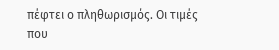πέφτει ο πληθωρισμός. Οι τιμές που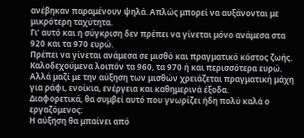ανέβηκαν παραμένουν ψηλά. Απλώς μπορεί να αυξάνονται με μικρότερη ταχύτητα.
Γι’ αυτό και η σύγκριση δεν πρέπει να γίνεται μόνο ανάμεσα στα 920 και τα 970 ευρώ.
Πρέπει να γίνεται ανάμεσα σε μισθό και πραγματικό κόστος ζωής.
Καλοδεχούμενα λοιπόν τα 960, τα 970 ή και περισσότερα ευρώ. Αλλά μαζί με την αύξηση των μισθών χρειάζεται πραγματική μάχη για ράφι, ενοίκια, ενέργεια και καθημερινά έξοδα.
Διαφορετικά, θα συμβεί αυτό που γνωρίζει ήδη πολύ καλά ο εργαζόμενος:
Η αύξηση θα μπαίνει από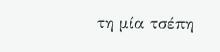τη μία τσέπη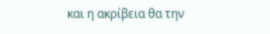και η ακρίβεια θα την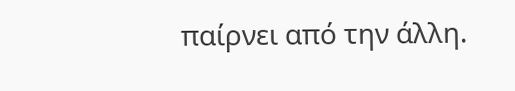παίρνει από την άλλη.